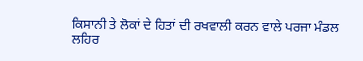ਕਿਸਾਨੀ ਤੇ ਲੋਕਾਂ ਦੇ ਹਿਤਾਂ ਦੀ ਰਖਵਾਲੀ ਕਰਨ ਵਾਲੇ ਪਰਜਾ ਮੰਡਲ ਲਹਿਰ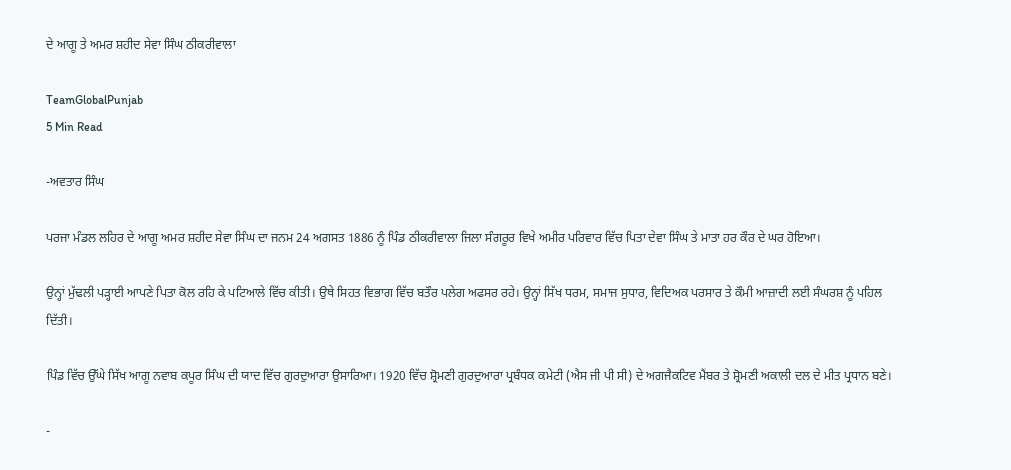ਦੇ ਆਗੂ ਤੇ ਅਮਰ ਸ਼ਹੀਦ ਸੇਵਾ ਸਿੰਘ ਠੀਕਰੀਵਾਲਾ

TeamGlobalPunjab
5 Min Read

-ਅਵਤਾਰ ਸਿੰਘ

ਪਰਜਾ ਮੰਡਲ ਲਹਿਰ ਦੇ ਆਗੂ ਅਮਰ ਸ਼ਹੀਦ ਸੇਵਾ ਸਿੰਘ ਦਾ ਜਨਮ 24 ਅਗਸਤ 1886 ਨੂੰ ਪਿੰਡ ਠੀਕਰੀਵਾਲਾ ਜਿਲਾ ਸੰਗਰੂਰ ਵਿਖੇ ਅਮੀਰ ਪਰਿਵਾਰ ਵਿੱਚ ਪਿਤਾ ਦੇਵਾ ਸਿੰਘ ਤੇ ਮਾਤਾ ਹਰ ਕੌਰ ਦੇ ਘਰ ਹੋਇਆ।

ਉਨ੍ਹਾਂ ਮੁੱਢਲੀ ਪੜ੍ਹਾਈ ਆਪਣੇ ਪਿਤਾ ਕੋਲ ਰਹਿ ਕੇ ਪਟਿਆਲੇ ਵਿੱਚ ਕੀਤੀ। ਉਥੇ ਸਿਹਤ ਵਿਭਾਗ ਵਿੱਚ ਬਤੌਰ ਪਲੇਗ ਅਫਸਰ ਰਹੇ। ਉਨ੍ਹਾਂ ਸਿੱਖ ਧਰਮ, ਸਮਾਜ ਸੁਧਾਰ, ਵਿਦਿਅਕ ਪਰਸਾਰ ਤੇ ਕੌਮੀ ਆਜ਼ਾਦੀ ਲਈ ਸੰਘਰਸ਼ ਨੂੰ ਪਹਿਲ ਦਿੱਤੀ।

ਪਿੰਡ ਵਿੱਚ ਉੱਘੇ ਸਿੱਖ ਆਗੂ ਨਵਾਬ ਕਪੂਰ ਸਿੰਘ ਦੀ ਯਾਦ ਵਿੱਚ ਗੁਰਦੁਆਰਾ ਉਸਾਰਿਆ। 1920 ਵਿੱਚ ਸ਼੍ਰੋਮਣੀ ਗੁਰਦੁਆਰਾ ਪ੍ਰਬੰਧਕ ਕਮੇਟੀ (ਐਸ ਜੀ ਪੀ ਸੀ) ਦੇ ਅਗਜੈਕਟਿਵ ਮੈਂਬਰ ਤੇ ਸ਼੍ਰੋਮਣੀ ਅਕਾਲੀ ਦਲ ਦੇ ਮੀਤ ਪ੍ਰਧਾਨ ਬਣੇ।

-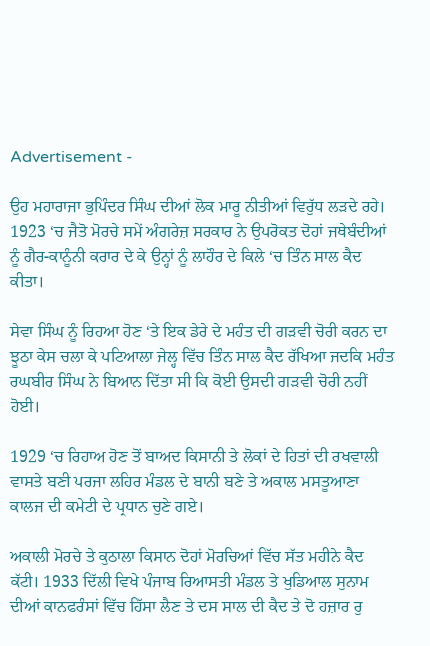Advertisement -

ਉਹ ਮਹਾਰਾਜਾ ਭੁਪਿੰਦਰ ਸਿੰਘ ਦੀਆਂ ਲੋਕ ਮਾਰੂ ਨੀਤੀਆਂ ਵਿਰੁੱਧ ਲੜਦੇ ਰਹੇ। 1923 ‘ਚ ਜੈਤੋ ਮੋਰਚੇ ਸਮੇਂ ਅੰਗਰੇਜ਼ ਸਰਕਾਰ ਨੇ ਉਪਰੋਕਤ ਦੋਹਾਂ ਜਥੇਬੰਦੀਆਂ ਨੂੰ ਗੈਰ-ਕਾਨੂੰਨੀ ਕਰਾਰ ਦੇ ਕੇ ਉਨ੍ਹਾਂ ਨੂੰ ਲਾਹੌਰ ਦੇ ਕਿਲੇ ‘ਚ ਤਿੰਨ ਸਾਲ ਕੈਦ ਕੀਤਾ।

ਸੇਵਾ ਸਿੰਘ ਨੂੰ ਰਿਹਆ ਹੋਣ ‘ਤੇ ਇਕ ਡੇਰੇ ਦੇ ਮਹੰਤ ਦੀ ਗੜਵੀ ਚੋਰੀ ਕਰਨ ਦਾ ਝੂਠਾ ਕੇਸ ਚਲਾ ਕੇ ਪਟਿਆਲਾ ਜੇਲ੍ਹ ਵਿੱਚ ਤਿੰਨ ਸਾਲ ਕੈਦ ਰੱਖਿਆ ਜਦਕਿ ਮਹੰਤ ਰਘਬੀਰ ਸਿੰਘ ਨੇ ਬਿਆਨ ਦਿੱਤਾ ਸੀ ਕਿ ਕੋਈ ਉਸਦੀ ਗੜਵੀ ਚੋਰੀ ਨਹੀਂ ਹੋਈ।

1929 ‘ਚ ਰਿਹਾਅ ਹੋਣ ਤੋਂ ਬਾਅਦ ਕਿਸਾਨੀ ਤੇ ਲੋਕਾਂ ਦੇ ਹਿਤਾਂ ਦੀ ਰਖਵਾਲੀ ਵਾਸਤੇ ਬਣੀ ਪਰਜਾ ਲਹਿਰ ਮੰਡਲ ਦੇ ਬਾਨੀ ਬਣੇ ਤੇ ਅਕਾਲ ਮਸਤੂਆਣਾ ਕਾਲਜ ਦੀ ਕਮੇਟੀ ਦੇ ਪ੍ਰਧਾਨ ਚੁਣੇ ਗਏ।

ਅਕਾਲੀ ਮੋਰਚੇ ਤੇ ਕੁਠਾਲਾ ਕਿਸਾਨ ਦੋਹਾਂ ਮੋਰਚਿਆਂ ਵਿੱਚ ਸੱਤ ਮਹੀਨੇ ਕੈਦ ਕੱਟੀ। 1933 ਦਿੱਲੀ ਵਿਖੇ ਪੰਜਾਬ ਰਿਆਸਤੀ ਮੰਡਲ ਤੇ ਖੁਡਿਆਲ ਸੁਨਾਮ ਦੀਆਂ ਕਾਨਫਰੰਸਾਂ ਵਿੱਚ ਹਿੱਸਾ ਲੈਣ ਤੇ ਦਸ ਸਾਲ ਦੀ ਕੈਦ ਤੇ ਦੋ ਹਜ਼ਾਰ ਰੁ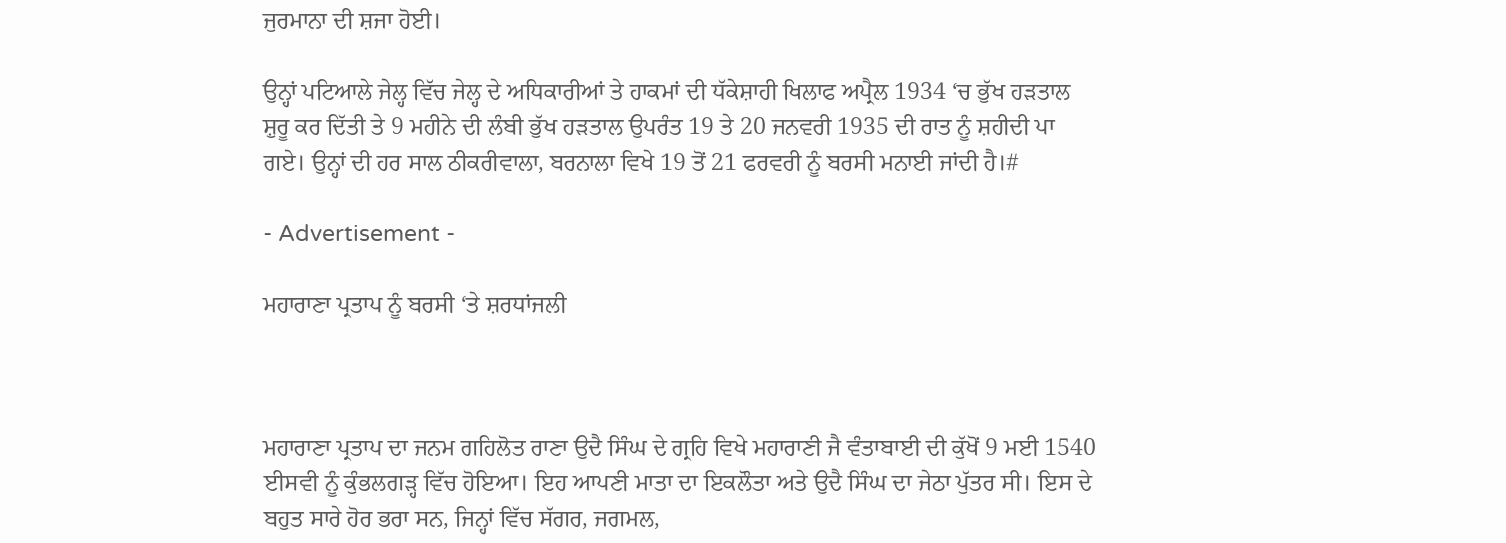ਜੁਰਮਾਨਾ ਦੀ ਸ਼ਜਾ ਹੋਈ।

ਉਨ੍ਹਾਂ ਪਟਿਆਲੇ ਜੇਲ੍ਹ ਵਿੱਚ ਜੇਲ੍ਹ ਦੇ ਅਧਿਕਾਰੀਆਂ ਤੇ ਹਾਕਮਾਂ ਦੀ ਧੱਕੇਸ਼ਾਹੀ ਖਿਲਾਫ ਅਪ੍ਰੈਲ 1934 ‘ਚ ਭੁੱਖ ਹੜਤਾਲ ਸ਼ੁਰੂ ਕਰ ਦਿੱਤੀ ਤੇ 9 ਮਹੀਨੇ ਦੀ ਲੰਬੀ ਭੁੱਖ ਹੜਤਾਲ ਉਪਰੰਤ 19 ਤੇ 20 ਜਨਵਰੀ 1935 ਦੀ ਰਾਤ ਨੂੰ ਸ਼ਹੀਦੀ ਪਾ ਗਏ। ਉਨ੍ਹਾਂ ਦੀ ਹਰ ਸਾਲ ਠੀਕਰੀਵਾਲਾ, ਬਰਨਾਲਾ ਵਿਖੇ 19 ਤੋਂ 21 ਫਰਵਰੀ ਨੂੰ ਬਰਸੀ ਮਨਾਈ ਜਾਂਦੀ ਹੈ।#

- Advertisement -

ਮਹਾਰਾਣਾ ਪ੍ਰਤਾਪ ਨੂੰ ਬਰਸੀ ‘ਤੇ ਸ਼ਰਧਾਂਜਲੀ



ਮਹਾਰਾਣਾ ਪ੍ਰਤਾਪ ਦਾ ਜਨਮ ਗਹਿਲੋਤ ਰਾਣਾ ਉਦੈ ਸਿੰਘ ਦੇ ਗ੍ਰਹਿ ਵਿਖੇ ਮਹਾਰਾਣੀ ਜੈ ਵੰਤਾਬਾਈ ਦੀ ਕੁੱਖੋਂ 9 ਮਈ 1540 ਈਸਵੀ ਨੂੰ ਕੁੰਭਲਗੜ੍ਹ ਵਿੱਚ ਹੋਇਆ। ਇਹ ਆਪਣੀ ਮਾਤਾ ਦਾ ਇਕਲੌਤਾ ਅਤੇ ਉਦੈ ਸਿੰਘ ਦਾ ਜੇਠਾ ਪੁੱਤਰ ਸੀ। ਇਸ ਦੇ ਬਹੁਤ ਸਾਰੇ ਹੋਰ ਭਰਾ ਸਨ, ਜਿਨ੍ਹਾਂ ਵਿੱਚ ਸੱਗਰ, ਜਗਮਲ,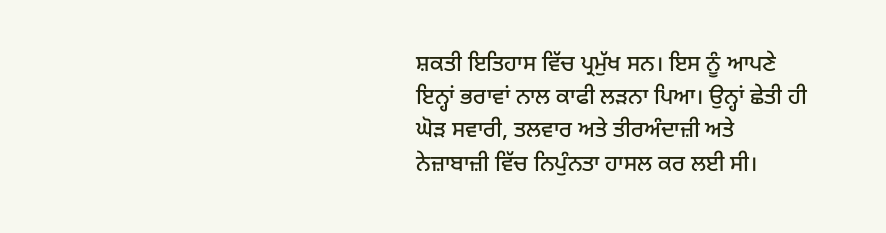ਸ਼ਕਤੀ ਇਤਿਹਾਸ ਵਿੱਚ ਪ੍ਰਮੁੱਖ ਸਨ। ਇਸ ਨੂੰ ਆਪਣੇ ਇਨ੍ਹਾਂ ਭਰਾਵਾਂ ਨਾਲ ਕਾਫੀ ਲੜਨਾ ਪਿਆ। ਉਨ੍ਹਾਂ ਛੇਤੀ ਹੀ ਘੋੜ ਸਵਾਰੀ, ਤਲਵਾਰ ਅਤੇ ਤੀਰਅੰਦਾਜ਼ੀ ਅਤੇ ਨੇਜ਼ਾਬਾਜ਼ੀ ਵਿੱਚ ਨਿਪੁੰਨਤਾ ਹਾਸਲ ਕਰ ਲਈ ਸੀ।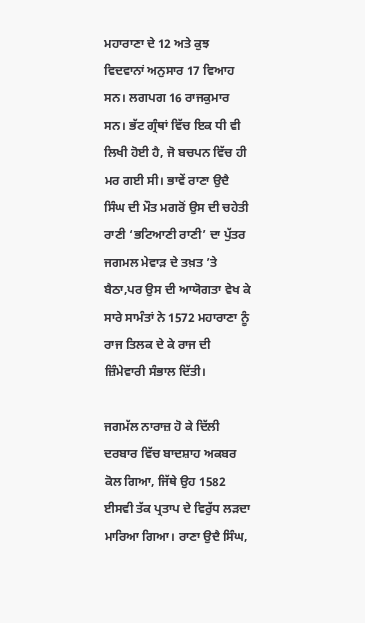ਮਹਾਰਾਣਾ ਦੇ 12 ਅਤੇ ਕੁਝ ਵਿਦਵਾਨਾਂ ਅਨੁਸਾਰ 17 ਵਿਆਹ ਸਨ। ਲਗਪਗ 16 ਰਾਜਕੁਮਾਰ ਸਨ। ਭੱਟ ਗ੍ਰੰਥਾਂ ਵਿੱਚ ਇਕ ਧੀ ਵੀ ਲਿਖੀ ਹੋਈ ਹੈ, ਜੋ ਬਚਪਨ ਵਿੱਚ ਹੀ ਮਰ ਗਈ ਸੀ। ਭਾਵੇਂ ਰਾਣਾ ਉਦੈ ਸਿੰਘ ਦੀ ਮੌਤ ਮਗਰੋਂ ਉਸ ਦੀ ਚਹੇਤੀ ਰਾਣੀ ‘ਭਟਿਆਣੀ ਰਾਣੀ’ ਦਾ ਪੁੱਤਰ ਜਗਮਲ ਮੇਵਾੜ ਦੇ ਤਖ਼ਤ ’ਤੇ ਬੈਠਾ,ਪਰ ਉਸ ਦੀ ਆਯੋਗਤਾ ਵੇਖ ਕੇ ਸਾਰੇ ਸਾਮੰਤਾਂ ਨੇ 1572 ਮਹਾਰਾਣਾ ਨੂੰ ਰਾਜ ਤਿਲਕ ਦੇ ਕੇ ਰਾਜ ਦੀ ਜ਼ਿੰਮੇਵਾਰੀ ਸੰਭਾਲ ਦਿੱਤੀ।

ਜਗਮੱਲ ਨਾਰਾਜ਼ ਹੋ ਕੇ ਦਿੱਲੀ ਦਰਬਾਰ ਵਿੱਚ ਬਾਦਸ਼ਾਹ ਅਕਬਰ ਕੋਲ ਗਿਆ, ਜਿੱਥੇ ਉਹ 1582 ਈਸਵੀ ਤੱਕ ਪ੍ਰਤਾਪ ਦੇ ਵਿਰੁੱਧ ਲੜਦਾ ਮਾਰਿਆ ਗਿਆ। ਰਾਣਾ ਉਦੈ ਸਿੰਘ,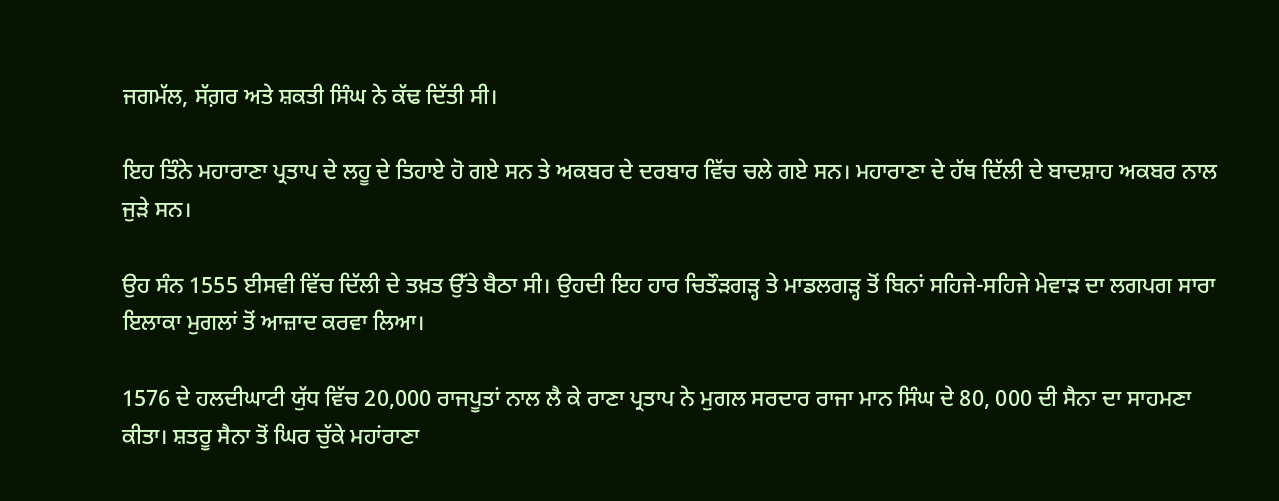ਜਗਮੱਲ, ਸੱਗ਼ਰ ਅਤੇ ਸ਼ਕਤੀ ਸਿੰਘ ਨੇ ਕੱਢ ਦਿੱਤੀ ਸੀ।

ਇਹ ਤਿੰਨੇ ਮਹਾਰਾਣਾ ਪ੍ਰਤਾਪ ਦੇ ਲਹੂ ਦੇ ਤਿਹਾਏ ਹੋ ਗਏ ਸਨ ਤੇ ਅਕਬਰ ਦੇ ਦਰਬਾਰ ਵਿੱਚ ਚਲੇ ਗਏ ਸਨ। ਮਹਾਰਾਣਾ ਦੇ ਹੱਥ ਦਿੱਲੀ ਦੇ ਬਾਦਸ਼ਾਹ ਅਕਬਰ ਨਾਲ ਜੁੜੇ ਸਨ।

ਉਹ ਸੰਨ 1555 ਈਸਵੀ ਵਿੱਚ ਦਿੱਲੀ ਦੇ ਤਖ਼ਤ ਉੱਤੇ ਬੈਠਾ ਸੀ। ਉਹਦੀ ਇਹ ਹਾਰ ਚਿਤੌੜਗੜ੍ਹ ਤੇ ਮਾਡਲਗੜ੍ਹ ਤੋਂ ਬਿਨਾਂ ਸਹਿਜੇ-ਸਹਿਜੇ ਮੇਵਾੜ ਦਾ ਲਗਪਗ ਸਾਰਾ ਇਲਾਕਾ ਮੁਗਲਾਂ ਤੋਂ ਆਜ਼ਾਦ ਕਰਵਾ ਲਿਆ।

1576 ਦੇ ਹਲਦੀਘਾਟੀ ਯੁੱਧ ਵਿੱਚ 20,000 ਰਾਜਪੂਤਾਂ ਨਾਲ ਲੈ ਕੇ ਰਾਣਾ ਪ੍ਰਤਾਪ ਨੇ ਮੁਗਲ ਸਰਦਾਰ ਰਾਜਾ ਮਾਨ ਸਿੰਘ ਦੇ 80, 000 ਦੀ ਸੈਨਾ ਦਾ ਸਾਹਮਣਾ ਕੀਤਾ। ਸ਼ਤਰੂ ਸੈਨਾ ਤੋਂ ਘਿਰ ਚੁੱਕੇ ਮਹਾਂਰਾਣਾ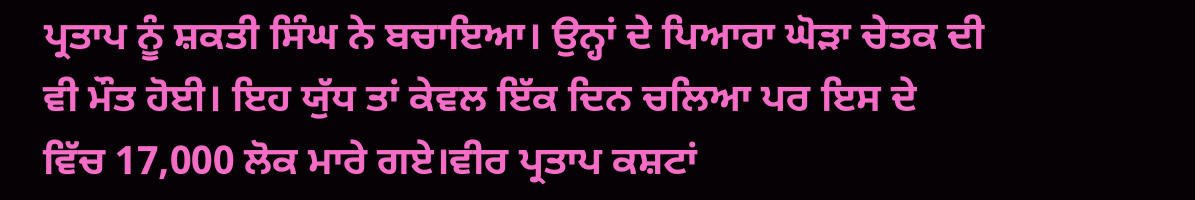ਪ੍ਰਤਾਪ ਨੂੰ ਸ਼ਕਤੀ ਸਿੰਘ ਨੇ ਬਚਾਇਆ। ਉਨ੍ਹਾਂ ਦੇ ਪਿਆਰਾ ਘੋੜਾ ਚੇਤਕ ਦੀ ਵੀ ਮੌਤ ਹੋਈ। ਇਹ ਯੁੱਧ ਤਾਂ ਕੇਵਲ ਇੱਕ ਦਿਨ ਚਲਿਆ ਪਰ ਇਸ ਦੇ ਵਿੱਚ 17,000 ਲੋਕ ਮਾਰੇ ਗਏ।ਵੀਰ ਪ੍ਰਤਾਪ ਕਸ਼ਟਾਂ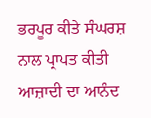ਭਰਪੂਰ ਕੀਤੇ ਸੰਘਰਸ਼ ਨਾਲ ਪ੍ਰਾਪਤ ਕੀਤੀ ਆਜ਼ਾਦੀ ਦਾ ਆਨੰਦ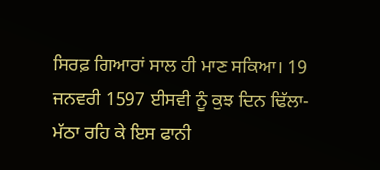ਸਿਰਫ਼ ਗਿਆਰਾਂ ਸਾਲ ਹੀ ਮਾਣ ਸਕਿਆ। 19 ਜਨਵਰੀ 1597 ਈਸਵੀ ਨੂੰ ਕੁਝ ਦਿਨ ਢਿੱਲਾ-ਮੱਠਾ ਰਹਿ ਕੇ ਇਸ ਫਾਨੀ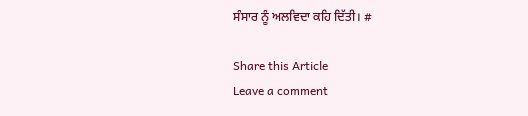ਸੰਸਾਰ ਨੂੰ ਅਲਵਿਦਾ ਕਹਿ ਦਿੱਤੀ। #

Share this Article
Leave a comment